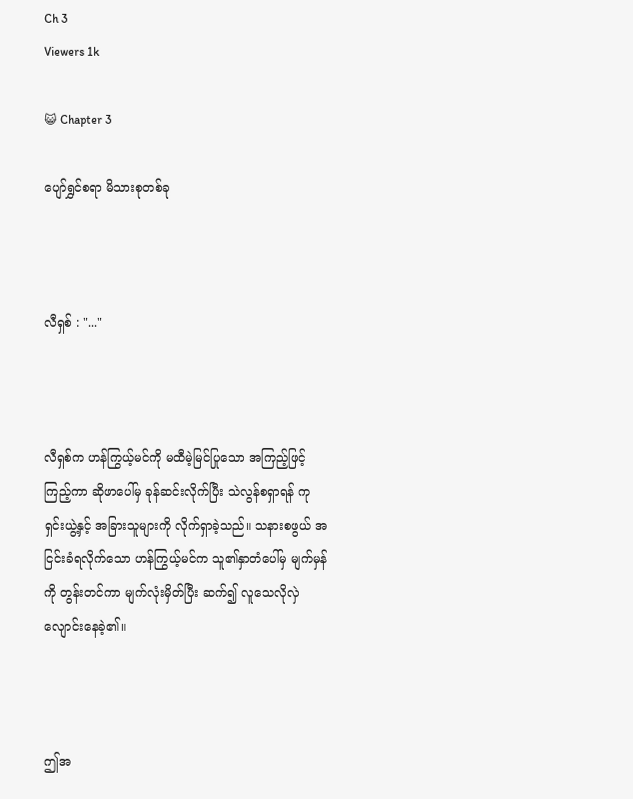Ch 3
Viewers 1k

😺 Chapter 3

ပျော်ရွှင်စရာ မိသားစုတစ်ခု



လီရှစ် : "..."



လီရှစ်က ဟန်ကြွယ့်မင်ကို မထီမဲ့မြင်ပြုသော အကြည့်ဖြင့်ကြည့်ကာ ဆိုဖာပေါ်မှ ခုန်ဆင်းလိုက်ပြီး သဲလွန်စရှာရန် ကုရှင်းယွဲ့နှင့် အခြားသူများကို လိုက်ရှာခဲ့သည်။ သနားစဖွယ် အငြင်းခံရလိုက်သော ဟန်ကြွယ့်မင်က သူ၏နှာတံပေါ်မှ မျက်မှန်ကို တွန်းတင်ကာ မျက်လုံးမှိတ်ပြီး ဆက်၍ လူသေလိုလှဲလျောင်းနေခဲ့၏။



ဤအ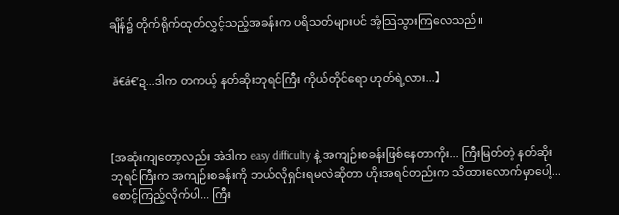ချိန်၌ တိုက်ရိုက်ထုတ်လွှင့်သည့်အခန်းက ပရိသတ်များပင် အံ့သြသွားကြလေသည်။


 ă€á€’ဍ...ဒါက တကယ့် နတ်ဆိုးဘုရင်ကြီး ကိုယ်တိုင်ရော ဟုတ်ရဲ့လား...】



[အဆုံးကျတော့လည်း အဲဒါက easy difficulty နဲ့ အကျဉ်းစခန်းဖြစ်နေတာကိုး... ကြီးမြတ်တဲ့ နတ်ဆိုးဘုရင်ကြီးက အကျဉ်းစခန်းကို ဘယ်လိုရှင်းရမလဲဆိုတာ ဟိုးအရင်တည်းက သိထားလောက်မှာပေါ့... စောင့်ကြည့်လိုက်ပါ... ကြီး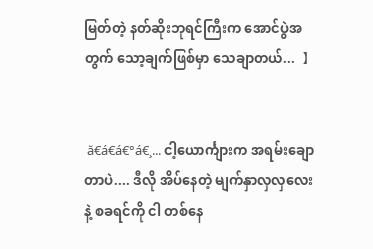မြတ်တဲ့ နတ်ဆိုးဘုရင်ကြီးက အောင်ပွဲအတွက် သော့ချက်ဖြစ်မှာ သေချာတယ်...  】


 ă€á€á€°á€¸... ငါ့ယောင်္ကျားက အရမ်းချောတာပဲ.... ဒီလို အိပ်နေတဲ့ မျက်နှာလှလှလေးနဲ့ စခရင်ကို ငါ တစ်နေ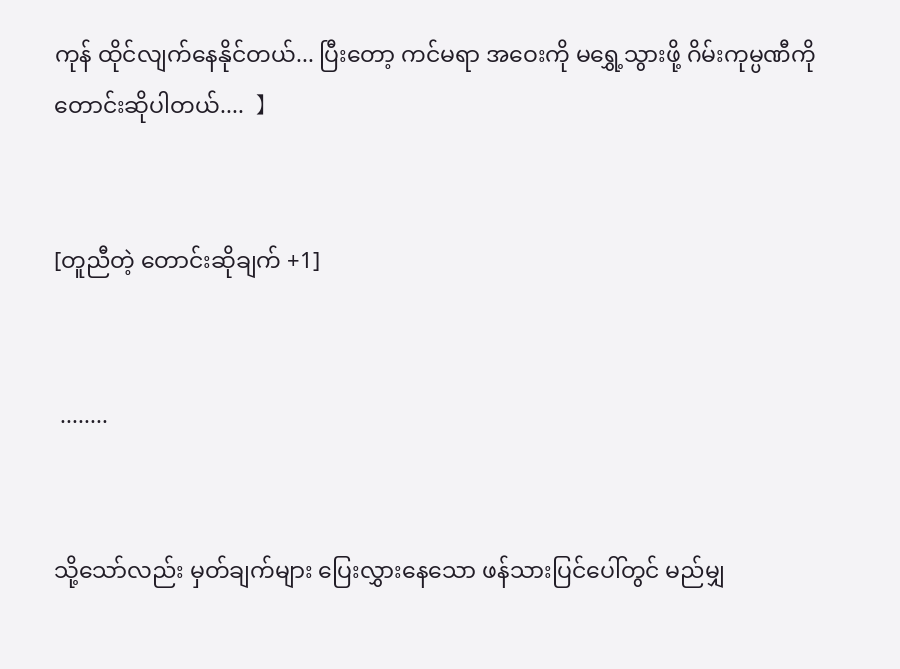ကုန် ထိုင်လျက်နေနိုင်တယ်... ပြီးတော့ ကင်မရာ အဝေးကို မရွှေ့သွားဖို့ ဂိမ်းကုမ္ပဏီကို တောင်းဆိုပါတယ်....  】


[တူညီတဲ့ တောင်းဆိုချက် +1]


 ........


သို့သော်လည်း မှတ်ချက်များ ပြေးလွှားနေသော ဖန်သားပြင်ပေါ်တွင် မည်မျှ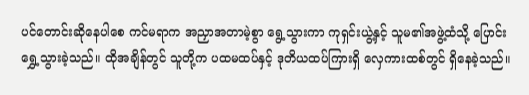ပင်‌တောင်းဆိုနေပါစေ ကင်မရာက အညှာအတာမဲ့စွာ ရွေ့သွားကာ ကုရှင်းယွဲ့နှင့် သူမ၏အဖွဲ့ထံသို့ ပြောင်းရွှေ့သွားခဲ့သည်။ ထိုအချိန်တွင် သူတို့က ပထမထပ်နှင့် ဒုတိယထပ်ကြားရှိ လှေကားထစ်တွင် ရှိနေခဲ့သည်။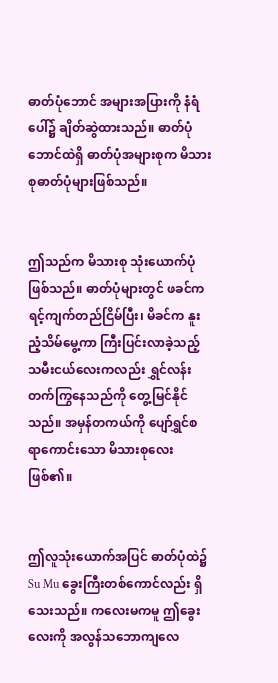ဓာတ်ပုံဘောင် အများအပြားကို နံရံပေါ်၌ ချိတ်ဆွဲထားသည်။ ဓာတ်ပုံဘောင်ထဲရှိ ဓာတ်ပုံအများစုက မိသားစုဓာတ်ပုံများဖြစ်သည်။


ဤသည်က မိသားစု သုံးယောက်ပုံဖြစ်သည်။ ဓာတ်ပုံများတွင် ဖခင်က ရင့်ကျက်တည်ငြိမ်ပြီး၊ မိခင်က နူးညံ့သိမ်မွေ့ကာ ကြီးပြင်းလာခဲ့သည့် သမီးငယ်လေးကလည်း ရွှင်လန်းတက်ကြွနေသည်ကို တွေ့မြင်နိုင်သည်။ အမှန်တကယ်ကို ပျော်ရွှင်စရာကောင်းသော မိသားစုလေးဖြစ်၏။


ဤလူသုံးယောက်အပြင် ဓာတ်ပုံထဲ၌ Su Mu ခွေးကြီးတစ်ကောင်လည်း ရှိသေးသည်။ ကလေးမကမူ ဤခွေးလေးကို အလွန်သဘောကျလေ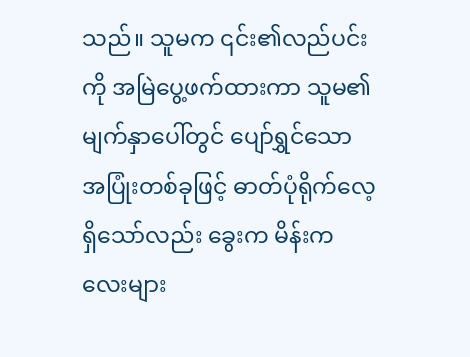သည်။ သူမက ၎င်း၏လည်ပင်းကို အမြဲပွေ့ဖက်ထားကာ သူမ၏မျက်နှာပေါ်တွင် ပျော်ရွှင်သောအပြုံးတစ်ခုဖြင့် ဓာတ်ပုံရိုက်လေ့ရှိသော်လည်း ခွေးက မိန်းကလေးများ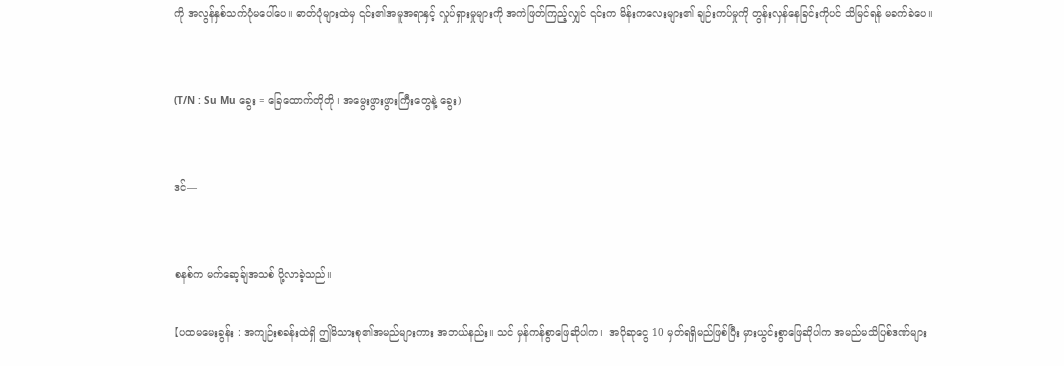ကို အလွန်နှစ်သက်ပုံမပေါ်ပေ။ ဓာတ်ပုံများထဲမှ ၎င်း၏အမူအရာနှင့် လှုပ်ရှားမှုများကို အကဲဖြတ်ကြည့်လျှင် ၎င်းက မိန်းကလေးများ၏ ချဉ်းကပ်မှုကို တွန်းလှန်နေခြင်းကိုပင် သိမြင်ရန် မခက်ခဲပေ။


(T/N : Su Mu ခွေး = ခြေထောက်တိုတို ၊ အမွေးဖွားဖွားကြီးတွေနဲ့ ခွေး)


ဒင်—


စနစ်က မက်ဆေ့ခ်ျအသစ် ပို့လာခဲ့သည်။

【ပထမမေးခွန်း : အကျဉ်းစခန်းထဲရှိ ဤမိသားစု၏အမည်များကား အဘယ်နည်း။ သင် မှန်ကန်စွာဖြေဆိုပါက၊  အပိုဆုငွေ 10 မှတ်ရရှိမည်ဖြစ်ပြီး မှားယွင်းစွာဖြေဆိုပါက အမည်မသိပြစ်ဒဏ်များ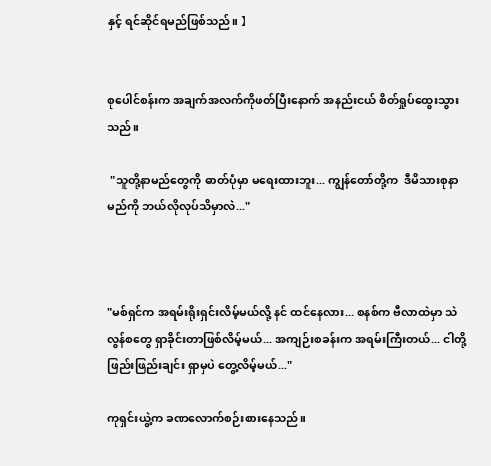နှင့် ရင်ဆိုင်ရမည်ဖြစ်သည်။ 】


စုပေါင်စန်းက အချက်အလက်ကိုဖတ်ပြီးနောက် အနည်းငယ် စိတ်ရှုပ်ထွေးသွားသည်။

 "သူတို့နာမည်တွေကို ဓာတ်ပုံမှာ မရေးထားဘူး... ကျွန်တော်တို့က  ဒီမိသားစုနာမည်ကို ဘယ်လိုလုပ်သိမှာလဲ..."



"မစ်ရှင်က အရမ်းရိုးရှင်းလိမ့်မယ်လို့ နင် ထင်နေလား... စနစ်က ဗီလာထဲမှာ သဲလွန်စတွေ ရှာခိုင်းတာဖြစ်လိမ့်မယ်... အကျဉ်းစခန်းက အရမ်းကြီးတယ်... ငါတို့ ဖြည်းဖြည်းချင်း ရှာမှပဲ တွေ့လိမ့်မယ်..."

ကုရှင်းယွဲ့က ခဏလောက်စဉ်းစားနေသည်။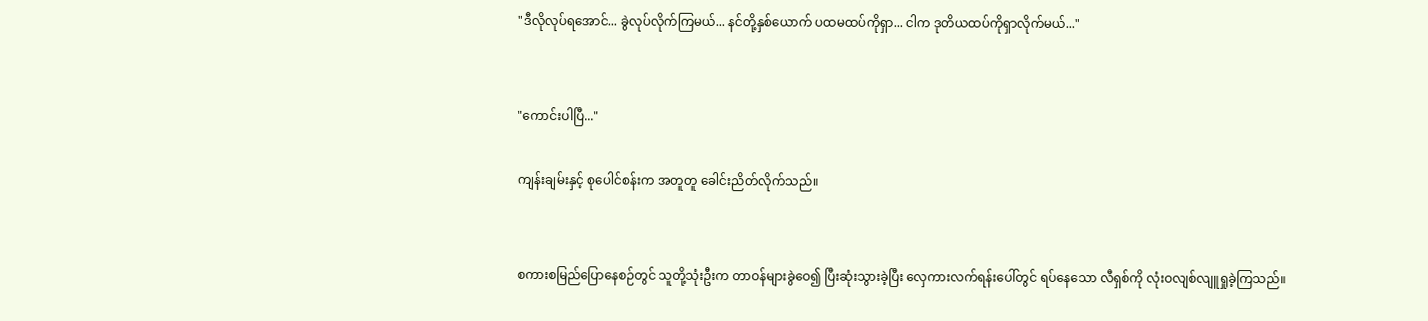"ဒီလိုလုပ်ရအောင်... ခွဲလုပ်လိုက်ကြမယ်... နင်တို့နှစ်ယောက် ပထမထပ်ကိုရှာ... ငါက ဒုတိယထပ်ကိုရှာလိုက်မယ်..."


"ကောင်းပါပြီ..."

ကျန်းချမ်းနှင့် စုပေါင်စန်းက အတူတူ ခေါင်းညိတ်လိုက်သည်။


စကားစမြည်ပြောနေစဉ်တွင် သူတို့သုံးဦးက တာဝန်များခွဲဝေ၍ ပြီးဆုံးသွားခဲ့ပြီး လှေကားလက်ရန်းပေါ်တွင် ရပ်နေသော လီရှစ်ကို လုံးဝလျစ်လျူရှုခဲ့ကြသည်။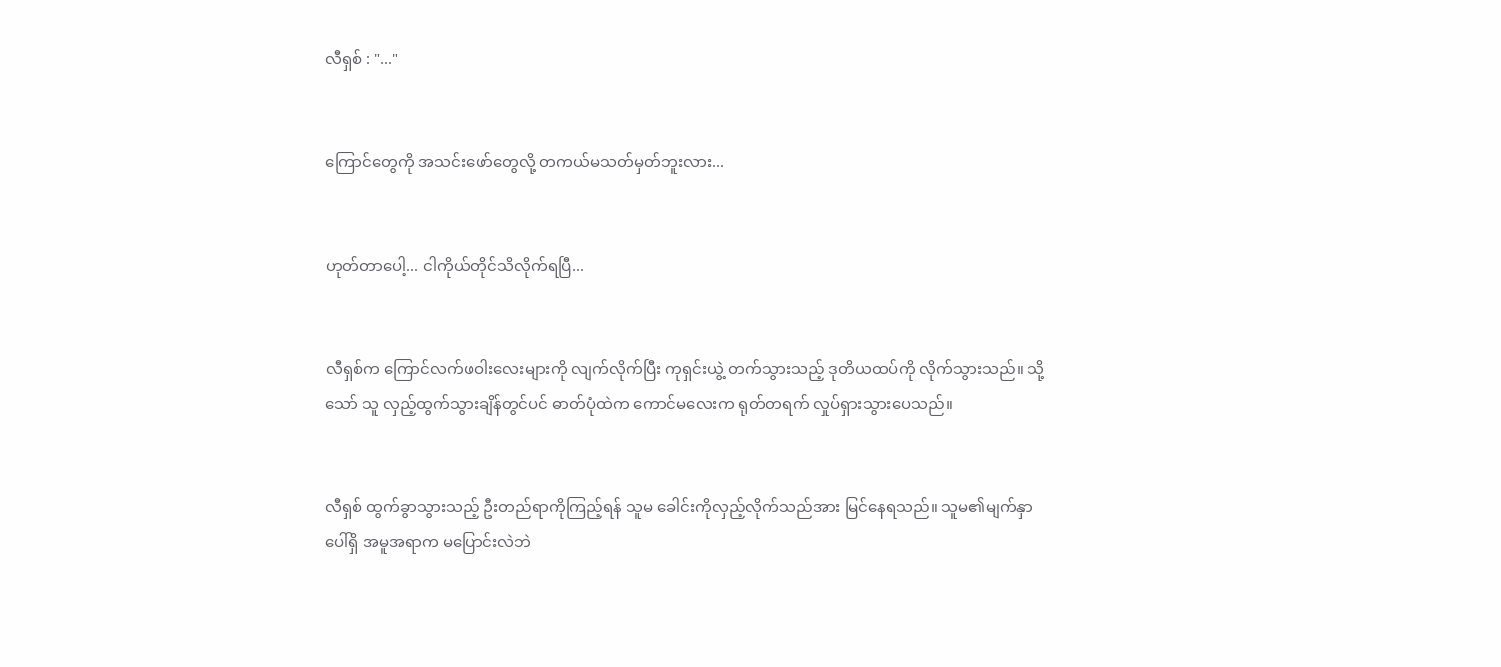လီရှစ် : "..."


ကြောင်တွေကို အသင်းဖော်တွေလို့ တကယ်မသတ်မှတ်ဘူးလား...


ဟုတ်တာပေါ့... ငါကိုယ်တိုင်သိလိုက်ရပြီ...


လီရှစ်က ကြောင်လက်ဖဝါးလေးများကို လျက်လိုက်ပြီး ကုရှင်းယွဲ့ တက်သွားသည့် ဒုတိယထပ်ကို လိုက်သွားသည်။ သို့သော် သူ လှည့်ထွက်သွားချိန်တွင်ပင် ဓာတ်ပုံထဲက ကောင်မလေးက ရုတ်တရက် လှုပ်ရှားသွားပေသည်။


လီရှစ် ထွက်ခွာသွားသည့် ဦးတည်ရာကိုကြည့်ရန် သူမ ခေါင်းကိုလှည့်လိုက်သည်အား မြင်နေရသည်။ သူမ၏မျက်နှာပေါ်ရှိ အမူအရာက မပြောင်းလဲဘဲ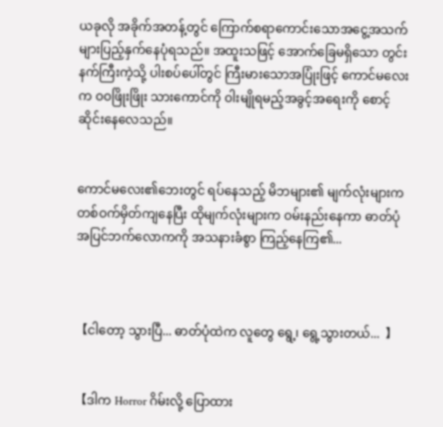ယခုလို အခိုက်အတန့်တွင် ကြောက်စရာကောင်းသောအငွေ့အသက်များပြည့်နှက်နေပုံရသည်။ အထူးသဖြင့် အောက်ခြေမရှိသော တွင်းနက်ကြီးကဲ့သို့ ပါးစပ်ပေါ်တွင် ကြီးမားသောအပြုံးဖြင့် ကောင်မလေးက ဝဝဖြိုးဖြိုး သားကောင်ကို ဝါးမျိုရမည့်အခွင့်အရေးကို စောင့်ဆိုင်းနေလေသည်။


ကောင်မလေး၏ဘေးတွင် ရပ်နေသည့် မိဘများ၏ မျက်လုံးများက တစ်ဝက်မှိတ်ကျနေပြီး ထိုမျက်လုံးများက ဝမ်းနည်းနေကာ ဓာတ်ပုံအပြင်ဘက်လောကကို အသနားခံစွာ ကြည့်နေကြ၏...



【ငါတော့ သွားပြီ... ဓာတ်ပုံထဲက လူတွေ ရွေ့၊ ရွေ့သွားတယ်...  】


【ဒါက Horror ဂိမ်းလို့ ပြောထား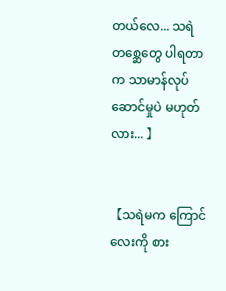တယ်‌လေ... သရဲတစ္ဆေတွေ ပါရတာက သာမာန်လုပ်ဆောင်မှုပဲ မဟုတ်လား... 】


【သရဲမက ကြောင်လေးကို စား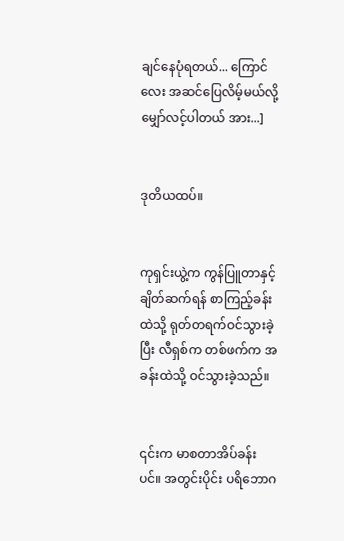ချင်နေပုံရတယ်... ကြောင်လေး အဆင်ပြေလိမ့်မယ်လို့ မျှော်လင့်ပါတယ် အား...]


ဒုတိယထပ်။


ကုရှင်းယွဲ့က ကွန်ပြူတာနှင့် ချိတ်ဆက်ရန် စာကြည့်ခန်းထဲသို့ ရုတ်တရက်ဝင်သွားခဲ့ပြီး လီရှစ်က တစ်ဖက်က အခန်းထဲသို့ ဝင်သွားခဲ့သည်။


၎င်းက မာစတာအိပ်ခန်းပင်။ အတွင်းပိုင်း ပရိဘောဂ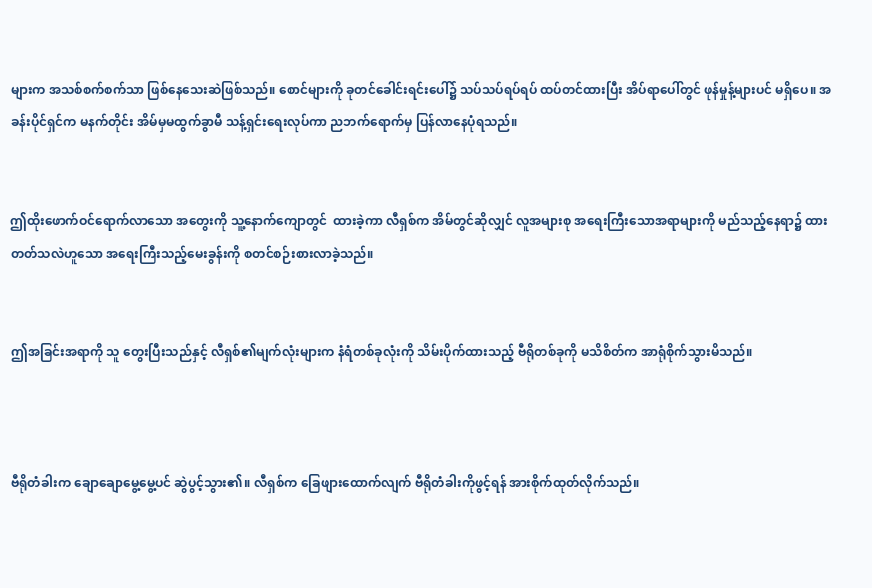များက အသစ်စက်စက်သာ ဖြစ်နေသေးဆဲဖြစ်သည်။ စောင်များကို ခုတင်ခေါင်းရင်းပေါ်၌ သပ်သပ်ရပ်ရပ် ထပ်တင်ထားပြီး အိပ်ရာပေါ်တွင် ဖုန်မှုန့်များပင် မရှိပေ။ အခန်းပိုင်ရှင်က မနက်တိုင်း အိမ်မှမထွက်ခွာမီ သန့်ရှင်းရေးလုပ်ကာ ညဘက်‌ရောက်မှ ပြန်လာနေပုံရသည်။


ဤထိုးဖောက်ဝင်ရောက်လာသော အတွေးကို သူ့နောက်ကျောတွင်  ထားခဲ့ကာ လီရှစ်က အိမ်တွင်ဆိုလျှင် လူအများစု အရေးကြီးသောအရာများကို မည်သည့်နေရာ၌ ထားတတ်သလဲဟူသော အရေးကြီးသည့်မေးခွန်းကို စတင်စဉ်းစားလာခဲ့သည်။


ဤအခြင်းအရာကို သူ တွေးပြီးသည်နှင့် လီရှစ်၏မျက်လုံးများက နံရံတစ်ခုလုံးကို သိမ်းပိုက်ထားသည့် ဗီရိုတစ်ခုကို မသိစိတ်က အာရုံစိုက်သွားမိသည်။



ဗီရိုတံခါးက ချောချောမွေ့မွေ့ပင် ဆွဲပွင့်သွား၏။ လီရှစ်က ခြေဖျားထောက်လျက် ဗီရိုတံခါးကိုဖွင့်ရန် အားစိုက်ထုတ်လိုက်သည်။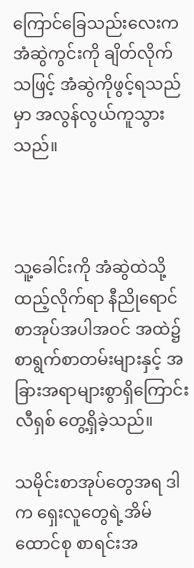ကြောင်ခြေသည်းလေးက အံဆွဲကွင်းကို ချိတ်လိုက်သဖြင့် အံဆွဲကိုဖွင့်ရသည်မှာ အလွန်လွယ်ကူသွားသည်။



သူ့ခေါင်းကို အံဆွဲထဲသို့ထည့်လိုက်ရာ နီညိုရောင်စာအုပ်အပါအဝင် အထဲ၌ စာရွက်စာတမ်းများနှင့် အခြားအရာများစွာရှိကြောင်း လီရှစ် တွေ့ရှိခဲ့သည်။

သမိုင်းစာအုပ်တွေအရ ဒါက ရှေးလူတွေရဲ့အိမ်ထောင်စု စာရင်းအ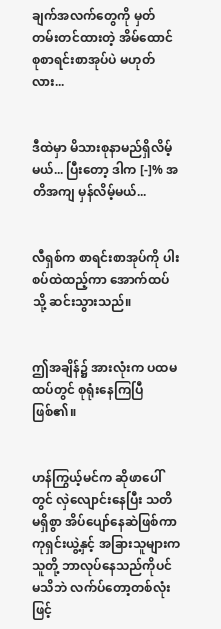ချက်အလက်တွေကို မှတ်တမ်းတင်ထားတဲ့ အိမ်ထောင်စုစာရင်းစာအုပ်ပဲ မဟုတ်လား...


ဒီထဲမှာ မိသားစုနာမည်ရှိလိမ့်မယ်... ပြီးတော့ ဒါက [-]% အတိအကျ မှန်လိမ့်မယ်...


လီရှစ်က စာရင်းစာအုပ်ကို ပါးစပ်ထဲထည့်ကာ အောက်ထပ်သို့ ဆင်းသွားသည်။


ဤအချိန်၌ အားလုံးက ပထမထပ်တွင် စုရုံးနေကြပြီဖြစ်၏။


ဟန်ကြွယ့်မင်က ဆိုဖာပေါ်တွင် လှဲလျောင်းနေပြီး သတိမရှိစွာ အိပ်ပျော်နေဆဲဖြစ်ကာ ကုရှင်းယွဲ့နှင့် အခြားသူများက သူတို့ ဘာလုပ်နေသည်ကိုပင် မသိဘဲ လက်ပ်တော့တစ်လုံးဖြင့်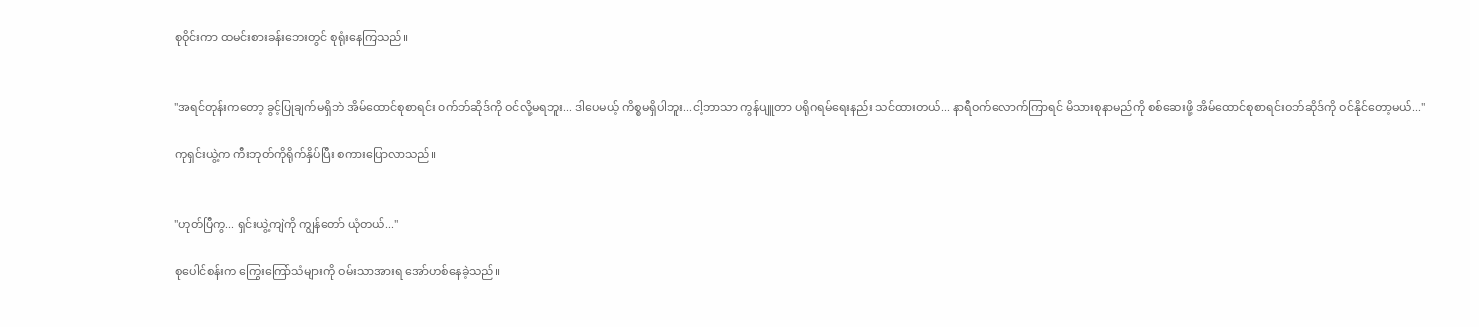စုဝိုင်းကာ ထမင်းစားခန်းဘေးတွင် စုရုံးနေကြသည်။


"အရင်တုန်းကတော့ ခွင့်ပြုချက်မရှိဘဲ အိမ်ထောင်စုစာရင်း ၀က်ဘ်ဆိုဒ်ကို ဝင်လို့မရဘူး... ဒါပေမယ့် ကိစ္စမရှိပါဘူး...ငါ့ဘာသာ ကွန်ပျူတာ ပရိုဂရမ်ရေးနည်း သင်ထားတယ်... နာရီဝက်လောက်ကြာရင် မိသားစုနာမည်ကို စစ်ဆေးဖို့ အိမ်ထောင်စုစာရင်းဝဘ်ဆိုဒ်ကို ဝင်နိုင်တော့မယ်..."

ကုရှင်းယွဲ့က ကီးဘုတ်ကိုရိုက်နှိပ်ပြီး စကားပြောလာသည်။


"ဟုတ်ပြီကွ... ရှင်းယွဲ့ကျဲကို ကျွန်တော် ယုံတယ်..."

စုပေါင်စန်းက ကြွေးကြော်သံများကို ဝမ်းသာအားရ အော်ဟစ်နေခဲ့သည်။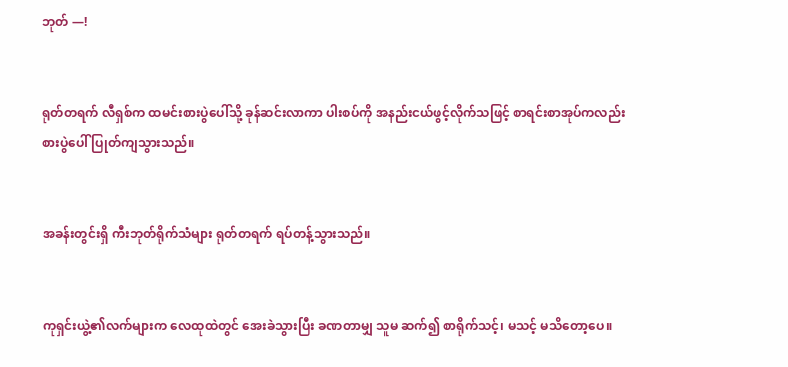ဘုတ် —!


ရုတ်တရက် လီရှစ်က ထမင်းစားပွဲပေါ်သို့ ခုန်ဆင်းလာကာ ပါးစပ်ကို အနည်းငယ်ဖွင့်လိုက်သဖြင့် စာရင်းစာအုပ်ကလည်း စားပွဲပေါ် ပြုတ်ကျသွားသည်။


အခန်းတွင်းရှိ ကီးဘုတ်ရိုက်သံများ ရုတ်တရက် ရပ်တန့်သွားသည်။


ကုရှင်းယွဲ့၏လက်များက လေထုထဲတွင် အေးခဲသွားပြီး ခဏတာမျှ သူမ ဆက်၍ စာရိုက်သင့်၊ မသင့် မသိတော့ပေ။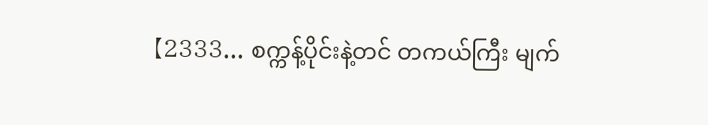【2333... စက္ကန့်ပိုင်းနဲ့တင် တကယ်ကြီး မျက်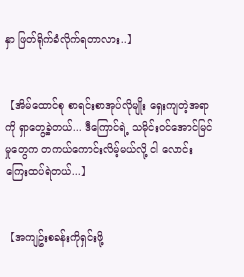နှာ ဖြတ်ရိုက်ခံလိုက်ရတာလား..】


【အိမ်ထောင်စု စာရင်းစာအုပ်လိုမျိုး ရှေးကျတဲ့အရာကို ရှာတွေ့ခဲ့တယ်... ဒီကြောင်ရဲ့ သမိုင်းဝင်အောင်မြင်မှုတွေက တကယ်ကောင်းလိမ့်မယ်လို့ ငါ လောင်းကြေးထပ်ရဲတယ်...】


【အကျဥ်းစခန်းကိုရှင်းဖို့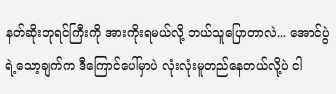နတ်ဆိုးဘုရင်ကြီးကို အားကိုးရမယ်လို့ ဘယ်သူပြောတာလဲ... အောင်ပွဲရဲ့သော့ချက်က ဒီကြောင်ပေါ်မှာပဲ လုံးလုံးမူတည်နေတယ်လို့ပဲ ငါ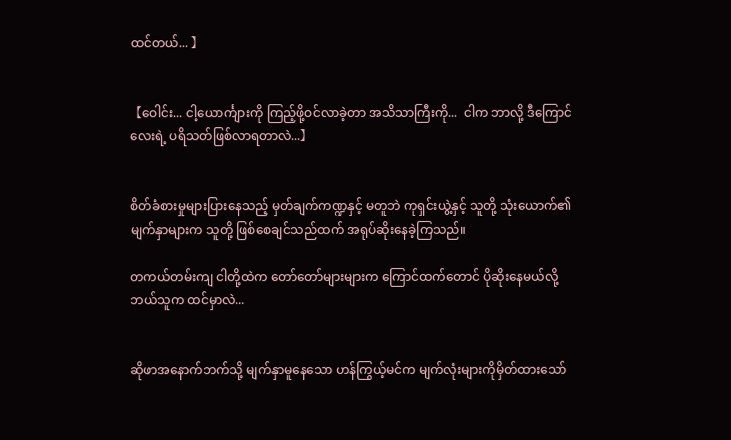ထင်တယ်... 】


【ဝေါင်း... ငါ့ယောင်္ကျားကို ကြည့်ဖို့ဝင်လာခဲ့တာ အသိသာကြီးကို...  ငါက ဘာလို့ ဒီကြောင်လေးရဲ့ ပရိသတ်ဖြစ်လာရတာလဲ...】


စိတ်ခံစားမှုများပြားနေသည့် မှတ်ချက်ကဏ္ဍနှင့် မတူဘဲ ကုရှင်းယွဲ့နှင့် သူတို့ သုံးယောက်၏ မျက်နှာများက သူတို့ ဖြစ်စေချင်သည်ထက် အရုပ်ဆိုးနေခဲ့ကြသည်။

တကယ်တမ်းကျ ငါတို့ထဲက တော်တော်များများက ကြောင်ထက်တောင် ပိုဆိုးနေမယ်လို့ ဘယ်သူက ထင်မှာလဲ...


ဆိုဖာအနောက်ဘက်သို့ မျက်နှာမူနေသော ဟန်ကြွယ့်မင်က မျက်လုံးများကိုမှိတ်ထားသော်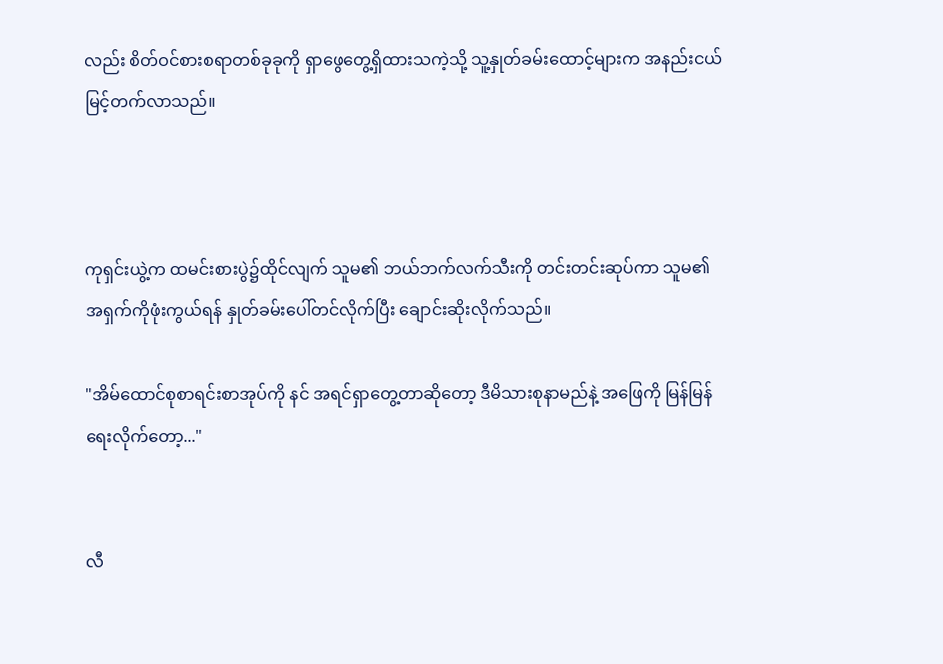လည်း စိတ်ဝင်စားစရာတစ်ခုခုကို ရှာဖွေတွေ့ရှိထားသကဲ့သို့ သူ့နှုတ်ခမ်းထောင့်များက အနည်းငယ် မြင့်တက်လာသည်။



ကုရှင်းယွဲ့က ထမင်းစားပွဲ၌ထိုင်လျက် သူမ၏ ဘယ်ဘက်လက်သီးကို တင်းတင်းဆုပ်ကာ သူမ၏အရှက်ကိုဖုံးကွယ်ရန် နှုတ်ခမ်းပေါ်တင်လိုက်ပြီး ချောင်းဆိုးလိုက်သည်။

"အိမ်ထောင်စုစာရင်းစာအုပ်ကို နင် အရင်ရှာတွေ့တာဆိုတော့ ဒီမိသားစုနာမည်နဲ့ အဖြေကို မြန်မြန်ရေးလိုက်တော့..."


လီ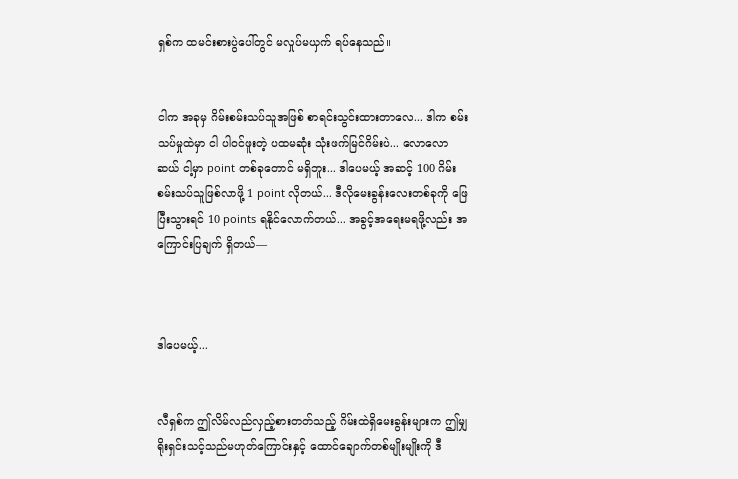ရှစ်က ထမင်းစားပွဲပေါ်တွင် မလှုပ်မယှက် ရပ်နေသည်။


ငါက အခုမှ ဂိမ်းစမ်းသပ်သူအဖြစ် စာရင်းသွင်းထားတာလေ... ဒါက စမ်းသပ်မှုထဲမှာ ငါ ပါဝင်ဖူးတဲ့ ပထမဆုံး သုံးဖက်မြင်ဂိမ်းပဲ... လောလောဆယ် ငါ့မှာ point တစ်ခုတောင် မရှိဘူး... ဒါပေမယ့် အဆင့် 100 ဂိမ်းစမ်းသပ်သူဖြစ်လာဖို့ 1 point လိုတယ်... ဒီလိုမေးခွန်းလေးတစ်ခုကို ဖြေပြီးသွားရင် 10 points ရနိုင်လောက်တယ်... အခွင့်အရေးမရဖို့လည်း အကြောင်းပြ‌ချက် ရှိတယ်—



ဒါပေမယ့်...


လီရှစ်က ဤလိမ်လည်လှည့်စားတတ်သည့် ဂိမ်းထဲရှိမေးခွန်းများက ဤမျှရိုးရှင်းသင့်သည်မဟုတ်ကြောင်းနှင့် ထောင်ချောက်တစ်မျိုးမျိုးကို ဒီ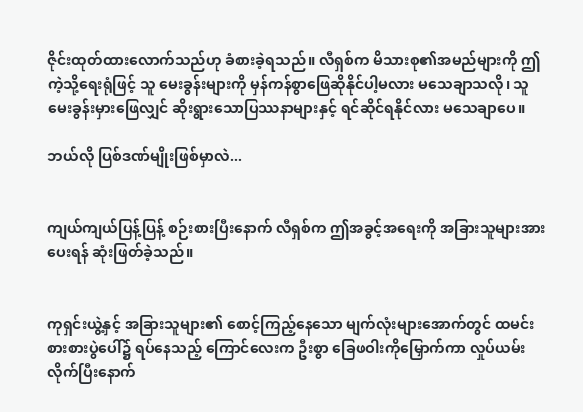ဇိုင်းထုတ်ထားလောက်သည်ဟု ခံစားခဲ့ရသည်။ လီရှစ်က မိသားစု၏အမည်များကို ဤကဲ့သို့ရေးရုံဖြင့် သူ မေးခွန်းများကို မှန်ကန်စွာဖြေဆိုနိုင်ပါ့မလား မသေချာသလို၊ သူ မေးခွန်းမှားဖြေလျှင် ဆိုးရွားသောပြဿနာများနှင့် ရင်ဆိုင်ရနိုင်လား မသေချာပေ။

ဘယ်လို ပြစ်ဒဏ်မျိုးဖြစ်မှာလဲ...


ကျယ်ကျယ်ပြန့်ပြန့် စဉ်းစားပြီးနောက် လီရှစ်က ဤအခွင့်အရေးကို အခြားသူများအား ပေးရန် ဆုံးဖြတ်ခဲ့သည်။


ကုရှင်းယွဲ့နှင့် အခြားသူများ၏ စောင့်ကြည့်နေသော မျက်လုံးများအောက်တွင် ထမင်းစားစားပွဲပေါ်၌ ရပ်နေသည့် ကြောင်လေးက ဦးစွာ ခြေဖဝါး‌ကိုမြှောက်ကာ လှုပ်ယမ်းလိုက်ပြီးနောက်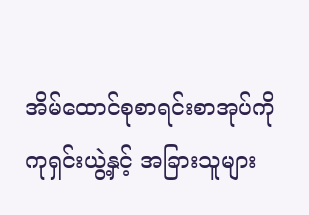အိမ်ထောင်စုစာရင်းစာအုပ်ကို ကုရှင်းယွဲ့နှင့် အခြားသူများ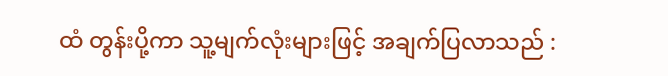ထံ တွန်းပို့ကာ သူ့မျက်လုံးများဖြင့် အချက်ပြလာသည် :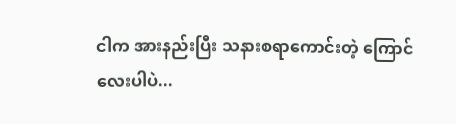ငါက အားနည်းပြီး သနားစရာကောင်းတဲ့ ကြောင်လေးပါပဲ...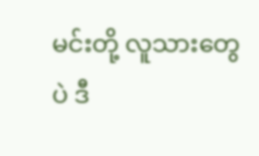မင်းတို့ လူသားတွေပဲ ဒီ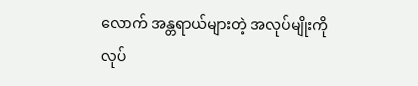လောက် အန္တရာယ်များတဲ့ အလုပ်မျိုးကို လုပ်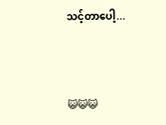သင့်တာပေါ့...



😺😺😺